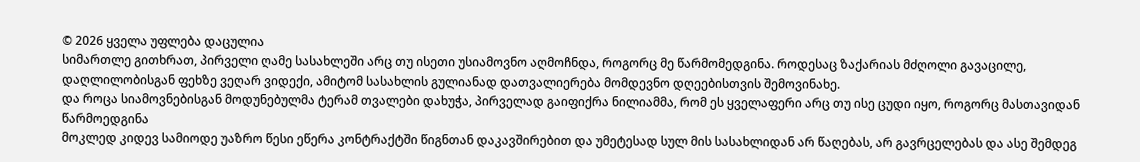© 2026 ყველა უფლება დაცულია
სიმართლე გითხრათ, პირველი ღამე სასახლეში არც თუ ისეთი უსიამოვნო აღმოჩნდა, როგორც მე წარმომედგინა. როდესაც ზაქარიას მძღოლი გავაცილე, დაღლილობისგან ფეხზე ვეღარ ვიდექი, ამიტომ სასახლის გულიანად დათვალიერება მომდევნო დღეებისთვის შემოვინახე.
და როცა სიამოვნებისგან მოდუნებულმა ტერამ თვალები დახუჭა, პირველად გაიფიქრა ნილიამმა, რომ ეს ყველაფერი არც თუ ისე ცუდი იყო, როგორც მასთავიდან წარმოედგინა
მოკლედ კიდევ სამიოდე უაზრო წესი ეწერა კონტრაქტში წიგნთან დაკავშირებით და უმეტესად სულ მის სასახლიდან არ წაღებას, არ გავრცელებას და ასე შემდეგ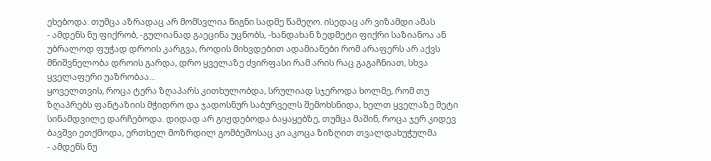ეხებოდა. თუმცა აზრადაც არ მომსვლია წიგნი სადმე წამეღო. ისედაც არ ვიზამდი ამას
- ამდენს ნუ ფიქრობ, -გულიანად გაეცინა უცნობს, -ხანდახან ზედმეტი ფიქრი საზიანოა ან უბრალოდ ფუჭად დროის კარგვა, როდის მიხვდებით ადამიანები რომ არაფერს არ აქვს მნიშვნელობა დროის გარდა, დრო ყველაზე ძვირფასი რამ არის რაც გაგაჩნიათ, სხვა ყველაფერი უაზრობაა...
ყოველთვის, როცა ტერა ზღაპარს კითხულობდა, სრულიად სჯეროდა ხოლმე, რომ თუ ზღაპრებს ფანტაზიის მჭიდრო და ჯადოსნურ საბურველს შემოხსნიდა, ხელთ ყველაზე მეტი სინამდვილე დარჩებოდა. დიდად არ გიჟდებოდა ბაყაყებზე, თუმცა მაშინ, როცა ჯერ კიდევ ბავშვი ეთქმოდა, ერთხელ მოზრდილ გომბეშოსაც კი აკოცა ზიზღით თვალდახუჭულმა
- ამდენს ნუ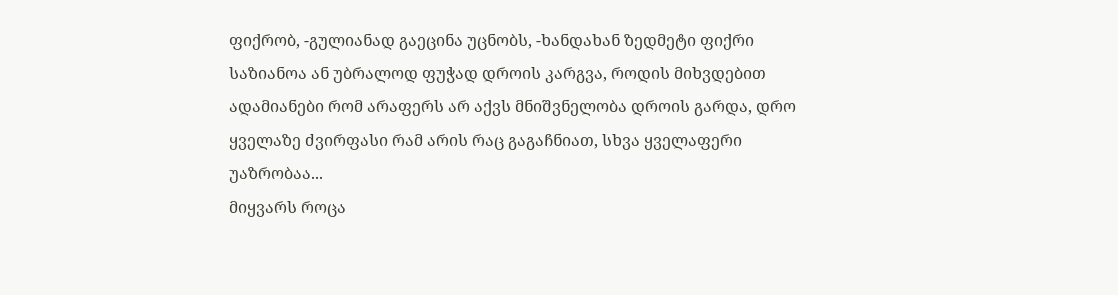ფიქრობ, -გულიანად გაეცინა უცნობს, -ხანდახან ზედმეტი ფიქრი საზიანოა ან უბრალოდ ფუჭად დროის კარგვა, როდის მიხვდებით ადამიანები რომ არაფერს არ აქვს მნიშვნელობა დროის გარდა, დრო ყველაზე ძვირფასი რამ არის რაც გაგაჩნიათ, სხვა ყველაფერი უაზრობაა...
მიყვარს როცა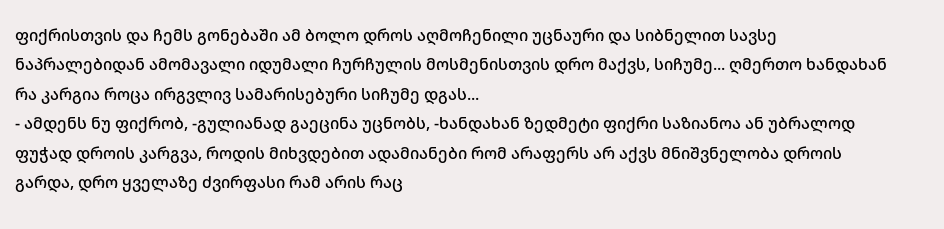ფიქრისთვის და ჩემს გონებაში ამ ბოლო დროს აღმოჩენილი უცნაური და სიბნელით სავსე ნაპრალებიდან ამომავალი იდუმალი ჩურჩულის მოსმენისთვის დრო მაქვს, სიჩუმე... ღმერთო ხანდახან რა კარგია როცა ირგვლივ სამარისებური სიჩუმე დგას...
- ამდენს ნუ ფიქრობ, -გულიანად გაეცინა უცნობს, -ხანდახან ზედმეტი ფიქრი საზიანოა ან უბრალოდ ფუჭად დროის კარგვა, როდის მიხვდებით ადამიანები რომ არაფერს არ აქვს მნიშვნელობა დროის გარდა, დრო ყველაზე ძვირფასი რამ არის რაც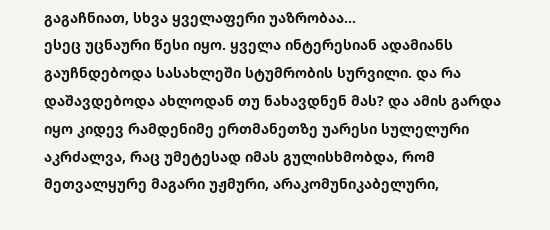გაგაჩნიათ, სხვა ყველაფერი უაზრობაა...
ესეც უცნაური წესი იყო. ყველა ინტერესიან ადამიანს გაუჩნდებოდა სასახლეში სტუმრობის სურვილი. და რა დაშავდებოდა ახლოდან თუ ნახავდნენ მას? და ამის გარდა იყო კიდევ რამდენიმე ერთმანეთზე უარესი სულელური აკრძალვა, რაც უმეტესად იმას გულისხმობდა, რომ მეთვალყურე მაგარი უჟმური, არაკომუნიკაბელური,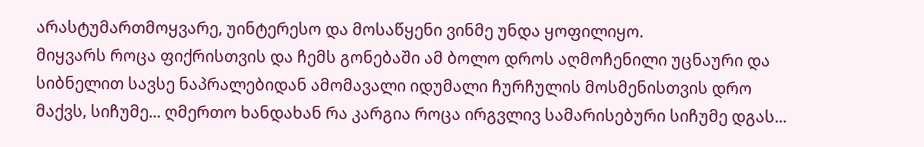არასტუმართმოყვარე, უინტერესო და მოსაწყენი ვინმე უნდა ყოფილიყო.
მიყვარს როცა ფიქრისთვის და ჩემს გონებაში ამ ბოლო დროს აღმოჩენილი უცნაური და სიბნელით სავსე ნაპრალებიდან ამომავალი იდუმალი ჩურჩულის მოსმენისთვის დრო მაქვს, სიჩუმე... ღმერთო ხანდახან რა კარგია როცა ირგვლივ სამარისებური სიჩუმე დგას...